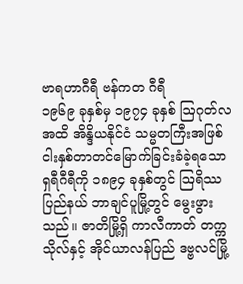ဗာရဟာဂီရီ ဗန်ကတ ဂီရီ
၁၉၆၉ ခုနှစ်မှ ၁၉၇၄ ခုနှစ် ဩဂုတ်လအထိ အိန္ဒိယနိုင်ငံ သမ္မတကြီးအဖြစ် ငါးနှစ်တာတင်မြောက်ခြင်းခံခဲ့ရသော ရှရီဂီရီကို ၁၈၉၄ ခုနှစ်တွင် ဩရိဿပြည်နယ် ဘာချင်ပူမြို့တွင် မွေးဖွားသည်။ ဇာတိမြို့ရှိ ကာလီကာတ် တက္ကသိုလ်နှင့် အိုင်ယာလန်ပြည် ဒဗ္ဗလင်မြို့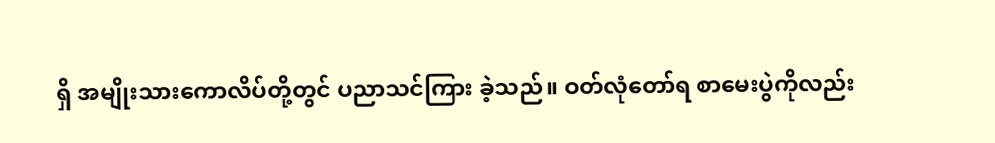ရှိ အမျိုးသားကောလိပ်တို့တွင် ပညာသင်ကြား ခဲ့သည်။ ဝတ်လုံတော်ရ စာမေးပွဲကိုလည်း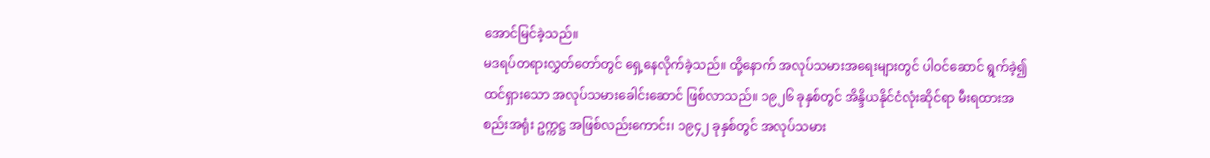အောင်မြင်ခဲ့သည်။
မဒရပ်တရားလွှတ်တော်တွင် ရှေ့နေလိုက်ခဲ့သည်။ ထို့နောက် အလုပ်သမားအရေးများတွင် ပါဝင်ဆောင် ရွက်ခဲ့၍ ထင်ရှားသော အလုပ်သမားခေါင်းဆောင် ဖြစ်လာသည်။ ၁၉၂၆ ခုနှစ်တွင် အိန္ဒိယနိုင်ငံလုံးဆိုင်ရာ မီးရထားအစည်းအရုံး ဥက္ကဋ္ဌ အဖြစ်လည်းကောင်း၊ ၁၉၄၂ ခုနှစ်တွင် အလုပ်သမား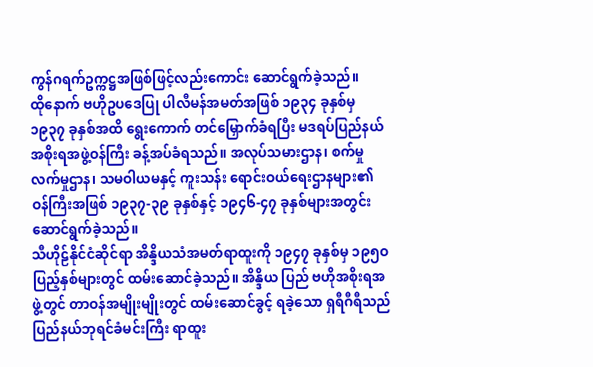ကွန်ဂရက်ဥက္ကဋ္ဌအဖြစ်ဖြင့်လည်းကောင်း ဆောင်ရွက်ခဲ့သည်။
ထိုနောက် ဗဟိုဥပဒေပြု ပါလီမန်အမတ်အဖြစ် ၁၉၃၄ ခုနှစ်မှ ၁၉၃၇ ခုနှစ်အထိ ရွေးကောက် တင်မြှောက်ခံရပြီး မဒရပ်ပြည်နယ် အစိုးရအဖွဲ့ဝန်ကြီး ခန့်အပ်ခံရသည်။ အလုပ်သမားဌာန၊ စက်မှုလက်မှုဌာန၊ သမဝါယမနှင့် ကူးသန်း ရောင်းဝယ်ရေးဌာနများ၏ ဝန်ကြီးအဖြစ် ၁၉၃၇-၃၉ ခုနှစ်နှင့် ၁၉၄၆-၄၇ ခုနှစ်များအတွင်း ဆောင်ရွက်ခဲ့သည်။
သီဟိုဠ်နိုင်ငံဆိုင်ရာ အိန္ဒိယသံအမတ်ရာထူးကို ၁၉၄၇ ခုနှစ်မှ ၁၉၅ဝ ပြည့်နှစ်များတွင် ထမ်းဆောင်ခဲ့သည်။ အိန္ဒိယ ပြည် ဗဟိုအစိုးရအဖွဲ့တွင် တာဝန်အမျိုးမျိုးတွင် ထမ်းဆောင်ခွင့် ရခဲ့သော ရှရီဂီရီသည် ပြည်နယ်ဘုရင်ခံမင်းကြီး ရာထူး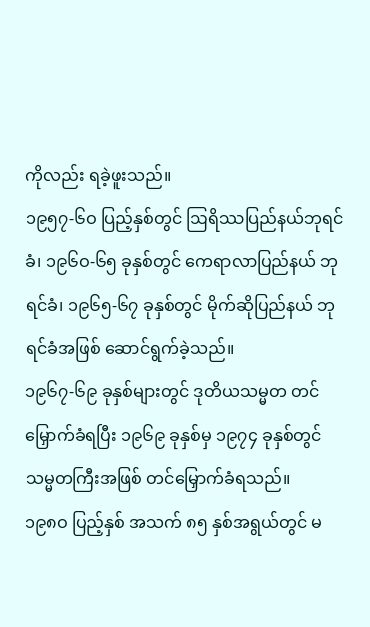ကိုလည်း ရခဲ့ဖူးသည်။
၁၉၅၇-၆ဝ ပြည့်နှစ်တွင် ဩရိဿပြည်နယ်ဘုရင်ခံ၊ ၁၉၆ဝ-၆၅ ခုနှစ်တွင် ကေရာလာပြည်နယ် ဘုရင်ခံ၊ ၁၉၆၅-၆၇ ခုနှစ်တွင် မိုက်ဆိုပြည်နယ် ဘုရင်ခံအဖြစ် ဆောင်ရွက်ခဲ့သည်။
၁၉၆၇-၆၉ ခုနှစ်များတွင် ဒုတိယသမ္မတ တင်မြှောက်ခံရပြီး ၁၉၆၉ ခုနှစ်မှ ၁၉၇၄ ခုနှစ်တွင် သမ္မတကြီးအဖြစ် တင်မြှောက်ခံရသည်။
၁၉၈ဝ ပြည့်နှစ် အသက် ၈၅ နှစ်အရွယ်တွင် မ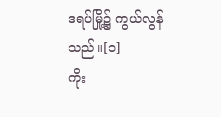ဒရပ်မြို့၌ ကွယ်လွန်သည်။[၁]
ကိုး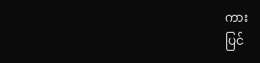ကား
ပြင်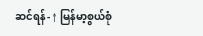ဆင်ရန်- ↑ မြန်မာ့စွယ်စုံ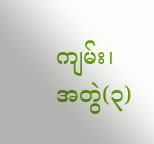ကျမ်း၊ အတွဲ(၃)